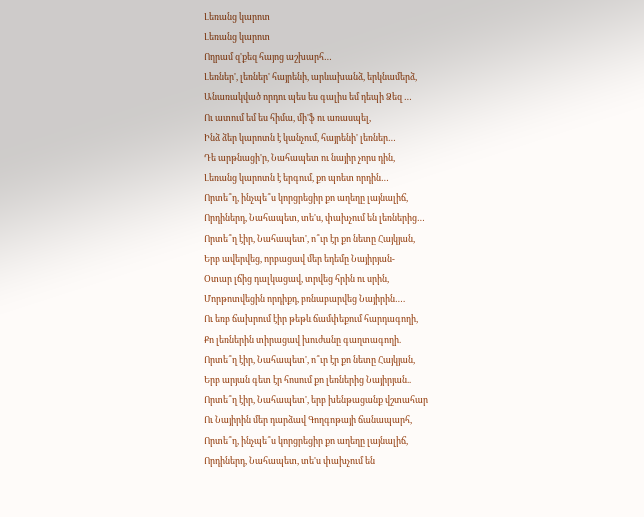Լեռանց կարոտ
Լեռանց կարոտ
Ողրամ զ'քեզ հայոց աշխարհ…
Լեռներ', լեռներ' հայրենի, արևախանձ, երկնամերձ,
Անառակված որդու պես ես գալիս եմ դեպի Ձեզ …
Ու ատում եմ ես հիմա, մի'ֆ ու առասպել,
Ինձ ձեր կարոտն է կանչում, հայրենի' լեռներ…
Դե արթնացի'ր, Նահապետ ու նայիր չորս դին,
Լեռանց կարոտն է երգում, քո պոետ որդին…
Որտե՞ղ, ինչպե՞ս կորցրեցիր քո աղեղը լայնալիճ,
Որդիներդ, Նահապետ, տե'ս, փախչում են լեռներից…
Որտե՞ղ էիր, Նահապետ', ո՞ւր էր քո նետը Հայկյան,
Երբ ավերվեց, որբացավ մեր եդեմը Նայիրյան-
Օտար լճից դալկացավ, տրվեց հրին ու սրին,
Մորթոտվեցին որդիքդ, բռնաբարվեց Նայիրին….
Ու եռբ ճախրում էիր թեթև ճամփեքում հարդագողի,
Քո լեռներին տիրացավ խուժանը գաղտագողի.
Որտե՞ղ էիր, Նահապետ', ո՞ւր էր քո նետը Հայկյան,
Երբ արյան գետ էր հոսում քո լեռներից Նայիրյան..
Որտե՞ղ էիր, Նահապետ', երբ խենթացանք վշտահար
Ու Նայիրին մեր դարձավ Գողգոթայի ճանապարհ,
Որտե՞ղ, ինչպե՞ս կորցրեցիր քո աղեղը լայնալիճ,
Որդիներդ, Նահապետ, տե'ս փախչում են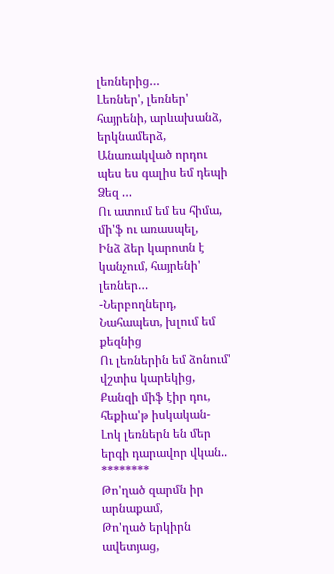լեռներից…
Լեռներ', լեռներ' հայրենի, արևախանձ, երկնամերձ,
Անառակված որդու պես ես գալիս եմ դեպի Ձեզ …
Ու ատում եմ ես հիմա, մի'ֆ ու առասպել,
Ինձ ձեր կարոտն է կանչում, հայրենի' լեռներ…
-Ներբողներդ, Նահապետ, խլում եմ քեզնից
Ու լեռներին եմ ձոնում' վշտիս կարեկից,
Քանզի միֆ էիր դու, հեքիա'թ իսկական-
Լոկ լեռներն են մեր երգի դարավոր վկան..
********
Թո'ղած զարմն իր արնաքամ,
Թո'ղած երկիրն ավետյաց,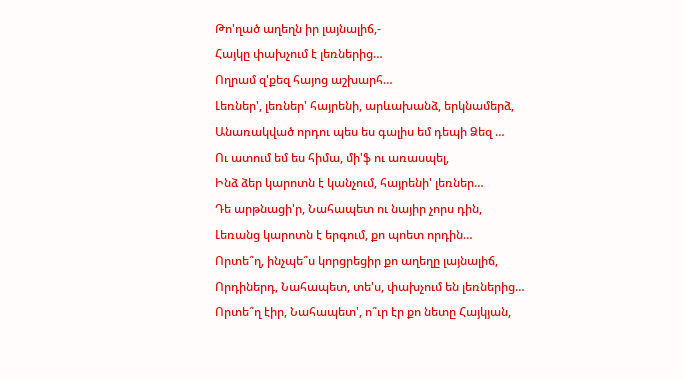Թո'ղած աղեղն իր լայնալիճ,-
Հայկը փախչում է լեռներից…
Ողրամ զ'քեզ հայոց աշխարհ…
Լեռներ', լեռներ' հայրենի, արևախանձ, երկնամերձ,
Անառակված որդու պես ես գալիս եմ դեպի Ձեզ …
Ու ատում եմ ես հիմա, մի'ֆ ու առասպել,
Ինձ ձեր կարոտն է կանչում, հայրենի' լեռներ…
Դե արթնացի'ր, Նահապետ ու նայիր չորս դին,
Լեռանց կարոտն է երգում, քո պոետ որդին…
Որտե՞ղ, ինչպե՞ս կորցրեցիր քո աղեղը լայնալիճ,
Որդիներդ, Նահապետ, տե'ս, փախչում են լեռներից…
Որտե՞ղ էիր, Նահապետ', ո՞ւր էր քո նետը Հայկյան,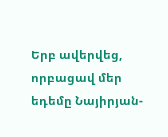Երբ ավերվեց, որբացավ մեր եդեմը Նայիրյան-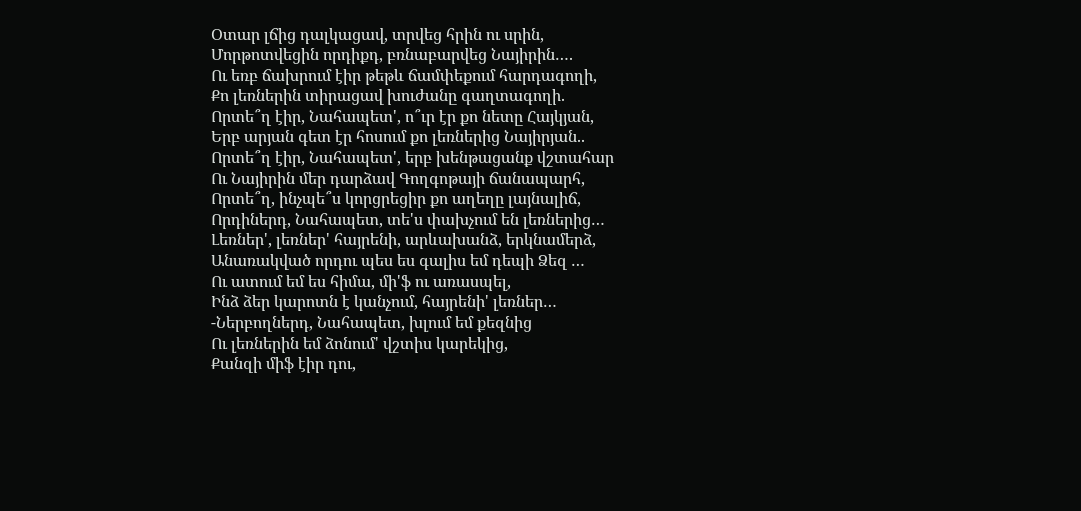Օտար լճից դալկացավ, տրվեց հրին ու սրին,
Մորթոտվեցին որդիքդ, բռնաբարվեց Նայիրին….
Ու եռբ ճախրում էիր թեթև ճամփեքում հարդագողի,
Քո լեռներին տիրացավ խուժանը գաղտագողի.
Որտե՞ղ էիր, Նահապետ', ո՞ւր էր քո նետը Հայկյան,
Երբ արյան գետ էր հոսում քո լեռներից Նայիրյան..
Որտե՞ղ էիր, Նահապետ', երբ խենթացանք վշտահար
Ու Նայիրին մեր դարձավ Գողգոթայի ճանապարհ,
Որտե՞ղ, ինչպե՞ս կորցրեցիր քո աղեղը լայնալիճ,
Որդիներդ, Նահապետ, տե'ս փախչում են լեռներից…
Լեռներ', լեռներ' հայրենի, արևախանձ, երկնամերձ,
Անառակված որդու պես ես գալիս եմ դեպի Ձեզ …
Ու ատում եմ ես հիմա, մի'ֆ ու առասպել,
Ինձ ձեր կարոտն է կանչում, հայրենի' լեռներ…
-Ներբողներդ, Նահապետ, խլում եմ քեզնից
Ու լեռներին եմ ձոնում' վշտիս կարեկից,
Քանզի միֆ էիր դու,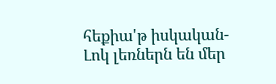հեքիա'թ իսկական-
Լոկ լեռներն են մեր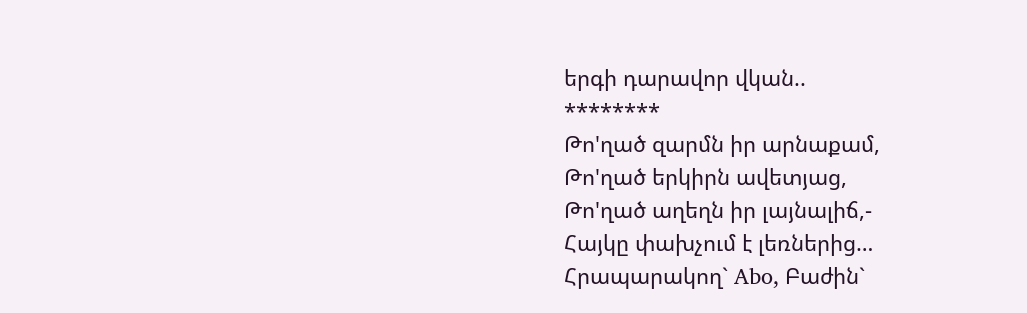երգի դարավոր վկան..
********
Թո'ղած զարմն իր արնաքամ,
Թո'ղած երկիրն ավետյաց,
Թո'ղած աղեղն իր լայնալիճ,-
Հայկը փախչում է լեռներից…
Հրապարակող` Abo, Բաժին`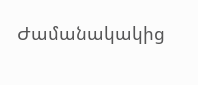Ժամանակակից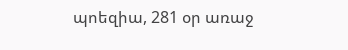պոեզիա, 281 օր առաջ